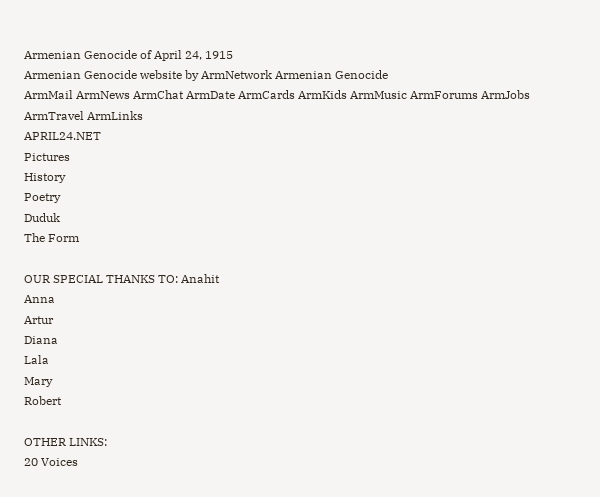Armenian Genocide of April 24, 1915
Armenian Genocide website by ArmNetwork Armenian Genocide
ArmMail ArmNews ArmChat ArmDate ArmCards ArmKids ArmMusic ArmForums ArmJobs ArmTravel ArmLinks
APRIL24.NET
Pictures
History
Poetry
Duduk
The Form

OUR SPECIAL THANKS TO: Anahit
Anna
Artur
Diana
Lala
Mary
Robert

OTHER LINKS:
20 Voices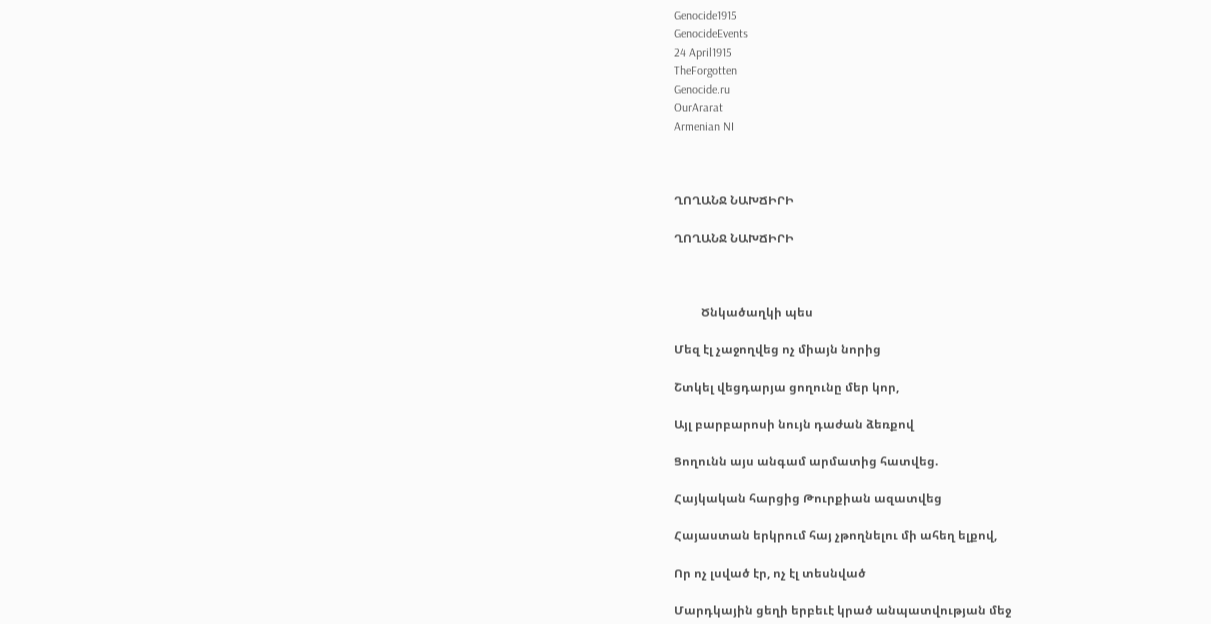Genocide1915
GenocideEvents
24 April1915
TheForgotten
Genocide.ru
OurArarat
Armenian NI



ՂՈՂԱՆՋ ՆԱԽՃԻՐԻ

ՂՈՂԱՆՋ ՆԱԽՃԻՐԻ



         Ծնկածաղկի պես

Մեզ էլ չաջողվեց ոչ միայն նորից

Շտկել վեցդարյա ցողունը մեր կոր,

Այլ բարբարոսի նույն դաժան ձեռքով

Ցողունն այս անգամ արմատից հատվեց.

Հայկական հարցից Թուրքիան ազատվեց

Հայաստան երկրում հայ չթողնելու մի ահեղ ելքով,

Որ ոչ լսված էր, ոչ էլ տեսնված

Մարդկային ցեղի երբեւէ կրած անպատվության մեջ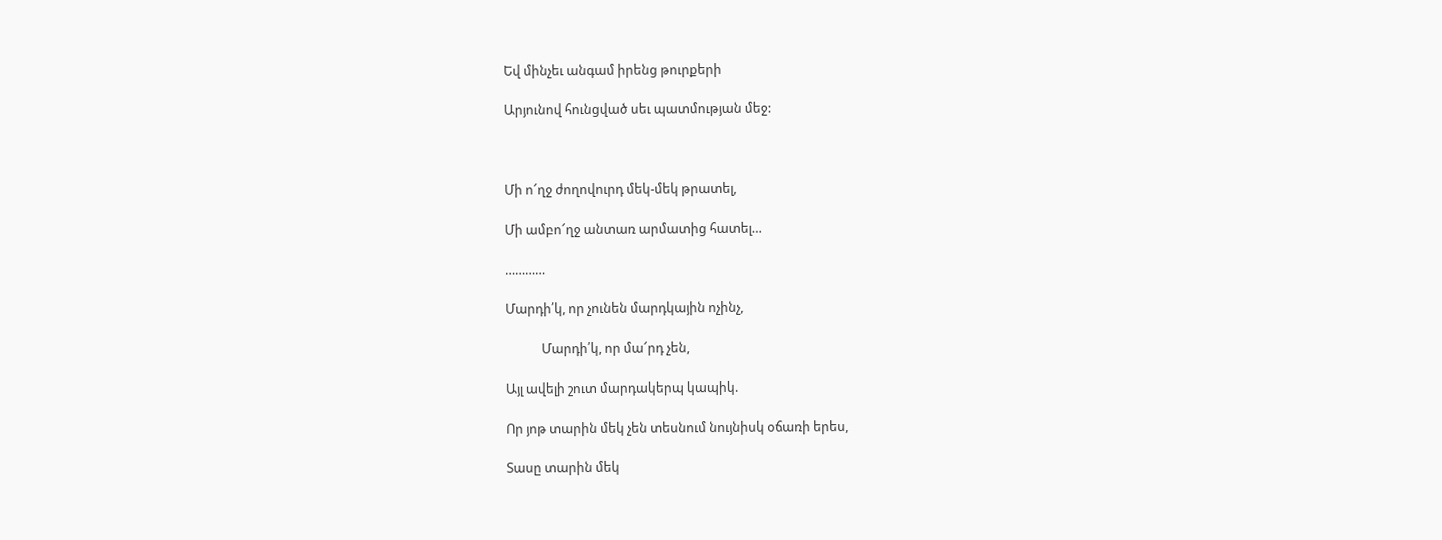Եվ մինչեւ անգամ իրենց թուրքերի

Արյունով հունցված սեւ պատմության մեջ:



Մի ո՜ղջ ժողովուրդ մեկ-մեկ թրատել,

Մի ամբո՜ղջ անտառ արմատից հատել…

…………

Մարդի՛կ, որ չունեն մարդկային ոչինչ,

            Մարդի՛կ, որ մա՜րդ չեն,

Այլ ավելի շուտ մարդակերպ կապիկ.

Որ յոթ տարին մեկ չեն տեսնում նույնիսկ օճառի երես,

Տասը տարին մեկ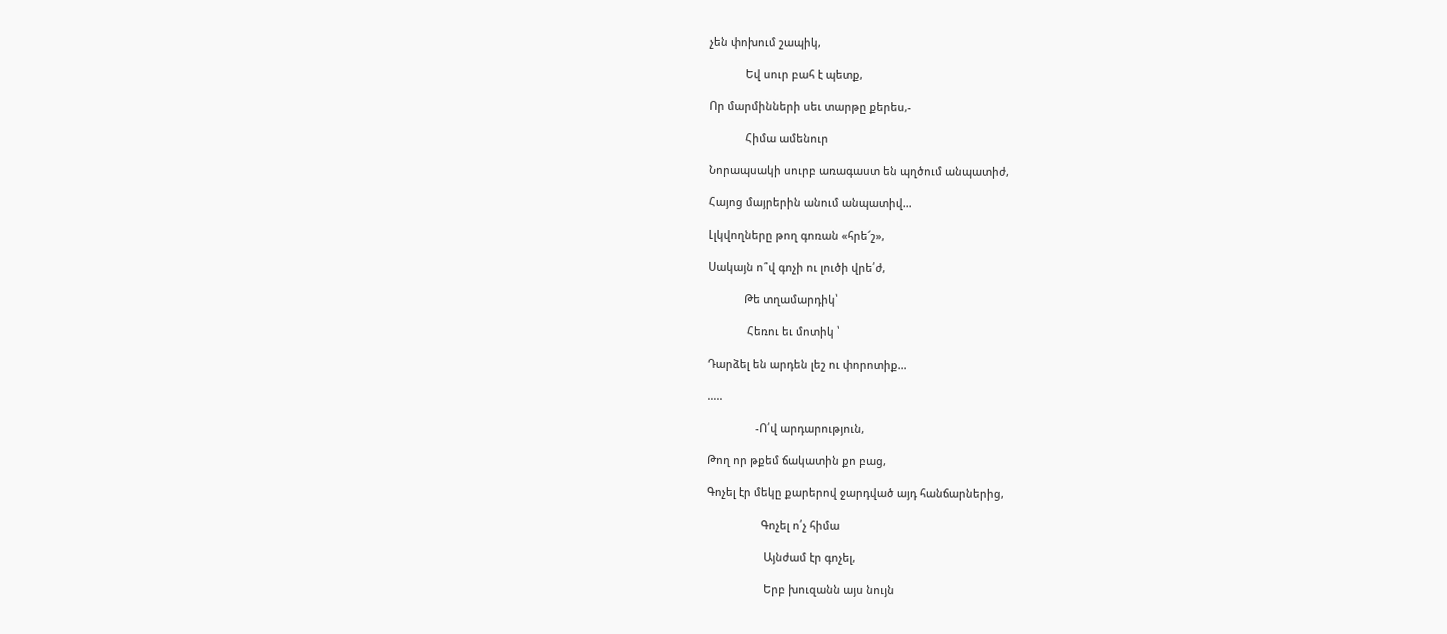չեն փոխում շապիկ,

            Եվ սուր բահ է պետք,

Որ մարմինների սեւ տարթը քերես,-

            Հիմա ամենուր

Նորապսակի սուրբ առագաստ են պղծում անպատիժ,

Հայոց մայրերին անում անպատիվ…

Լլկվողները թող գոռան «հրե՜շ»,

Սակայն ո՞վ գոչի ու լուծի վրե՛ժ,

            Թե տղամարդիկ՝

             Հեռու եւ մոտիկ ՝

Դարձել են արդեն լեշ ու փորոտիք…

…..

                -Ո՛վ արդարություն,

Թող որ թքեմ ճակատին քո բաց,

Գոչել էր մեկը քարերով ջարդված այդ հանճարներից,

                  Գոչել ո՛չ հիմա

                   Այնժամ էր գոչել,

                   Երբ խուզանն այս նույն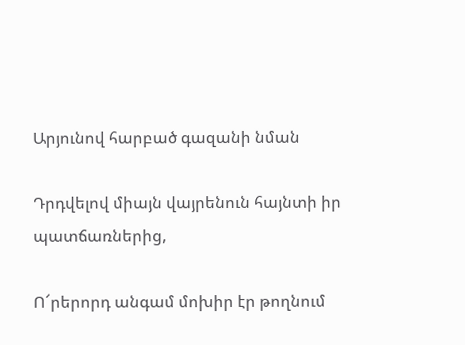Արյունով հարբած գազանի նման

Դրդվելով միայն վայրենուն հայնտի իր պատճառներից,

Ո՜րերորդ անգամ մոխիր էր թողնում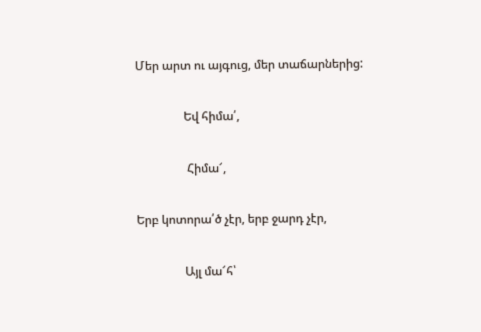Մեր արտ ու այգուց, մեր տաճարներից:

                Եվ հիմա՛,

                 Հիմա՜,

Երբ կոտորա՛ծ չէր, երբ ջարդ չէր,

                Այլ մա՜հ՝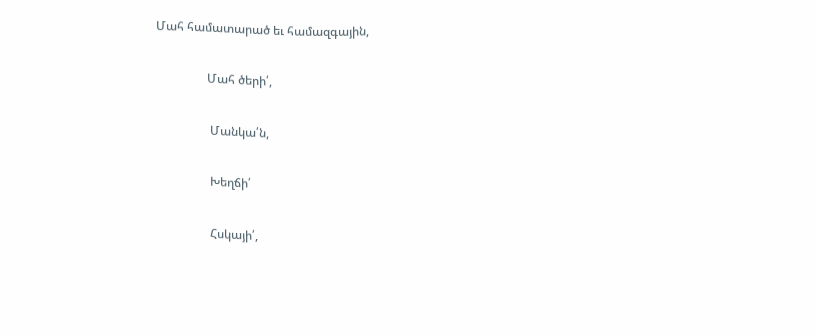Մահ համատարած եւ համազգային,

                 Մահ ծերի՛,

                  Մանկա՛ն,

                  Խեղճի՛

                  Հսկայի՛,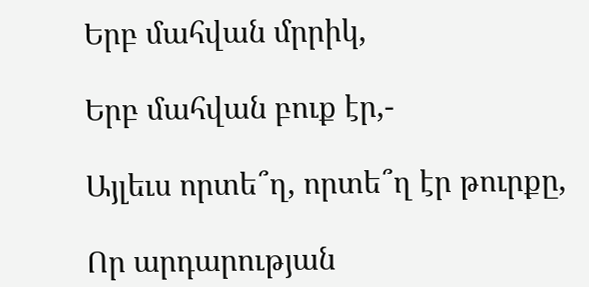Երբ մահվան մրրիկ,

Երբ մահվան բուք էր,-

Այլեւս որտե՞ղ, որտե՞ղ էր թուրքը,

Որ արդարության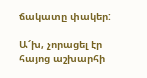ճակատը փակեր:

Ա՜խ, չորացել էր հայոց աշխարհի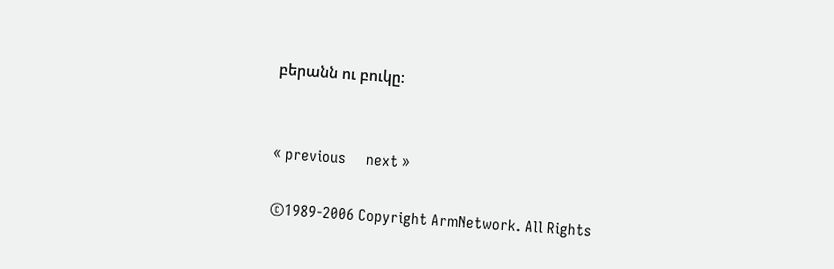բերանն ու բուկը:


« previous     next »

©1989-2006 Copyright ArmNetwork. All Rights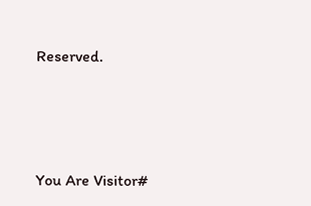Reserved.





You Are Visitor#